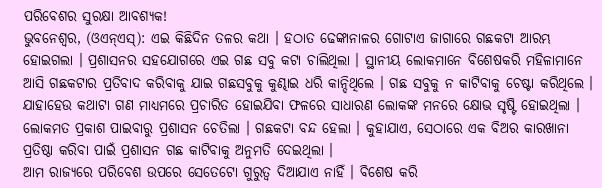ପରିବେଶର ସୁରକ୍ଷା ଆବଶ୍ୟକ!
ଭୁବନେଶ୍ୱର, (ଓଏନ୍ଏସ୍): ଏଇ କିଛିଦିନ ତଳର କଥା । ହଠାତ ଢେଙ୍କାନାଳର ଗୋଟାଏ ଜାଗାରେ ଗଛକଟା ଆରମ୍ଭ ହୋଇଗଲା । ପ୍ରଶାସନର ସହଯୋଗରେ ଏଇ ଗଛ ସବୁ କଟା ଚାଲିଥିଲା । ସ୍ଥାନୀୟ ଲୋକମାନେ ବିଶେଷକରି ମହିଳାମାନେ ଆସି ଗଛକଟାର ପ୍ରତିବାଦ କରିବାକୁ ଯାଇ ଗଛସବୁକୁ କୁଣ୍ଢାଇ ଧରି କାନ୍ଦିଥିଲେ । ଗଛ ସବୁକୁ ନ କାଟିବାକୁ ଚେଷ୍ଟା କରିଥିଲେ । ଯାହାହେଉ କଥାଟା ଗଣ ମାଧ୍ୟମରେ ପ୍ରଚାରିତ ହୋଇଯିବା ଫଳରେ ସାଧାରଣ ଲୋକଙ୍କ ମନରେ କ୍ଷୋଭ ସୃଷ୍ଟି ହୋଇଥିଲା । ଲୋକମତ ପ୍ରକାଶ ପାଇବାରୁ ପ୍ରଶାସନ ଚେତିଲା । ଗଛକଟା ବନ୍ଦ ହେଲା । କୁହାଯାଏ, ସେଠାରେ ଏକ ବିଅର କାରଖାନା ପ୍ରତିଷ୍ଠା କରିବା ପାଇଁ ପ୍ରଶାସନ ଗଛ କାଟିବାକୁ ଅନୁମତି ଦେଇଥିଲା ।
ଆମ ରାଜ୍ୟରେ ପରିବେଶ ଉପରେ ସେତେଟୋ ଗୁରୁତ୍ୱ ଦିଆଯାଏ ନାହିଁ । ବିଶେଷ କରି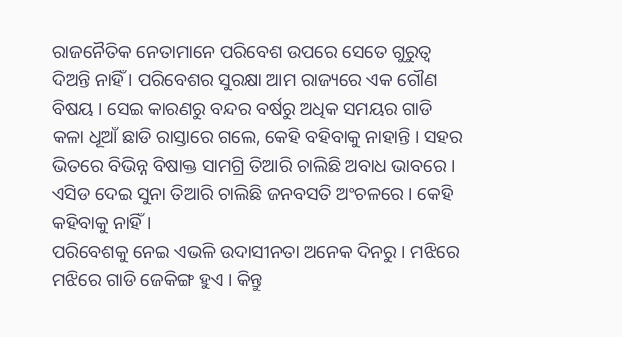ରାଜନୈତିକ ନେତାମାନେ ପରିବେଶ ଉପରେ ସେତେ ଗୁରୁତ୍ୱ ଦିଅନ୍ତି ନାହିଁ । ପରିବେଶର ସୁରକ୍ଷା ଆମ ରାଜ୍ୟରେ ଏକ ଗୌଣ ବିଷୟ । ସେଇ କାରଣରୁ ବନ୍ଦର ବର୍ଷରୁ ଅଧିକ ସମୟର ଗାଡି କଳା ଧୂଆଁ ଛାଡି ରାସ୍ତାରେ ଗଲେ, କେହି ବହିବାକୁ ନାହାନ୍ତି । ସହର ଭିତରେ ବିଭିନ୍ନ ବିଷାକ୍ତ ସାମଗ୍ରି ତିଆରି ଚାଲିଛି ଅବାଧ ଭାବରେ । ଏସିଡ ଦେଇ ସୁନା ତିଆରି ଚାଲିଛି ଜନବସତି ଅଂଚଳରେ । କେହି କହିବାକୁ ନାହିଁ ।
ପରିବେଶକୁ ନେଇ ଏଭଳି ଉଦାସୀନତା ଅନେକ ଦିନରୁ । ମଝିରେ ମଝିରେ ଗାଡି ଜେକିଙ୍ଗ ହୁଏ । କିନ୍ତୁ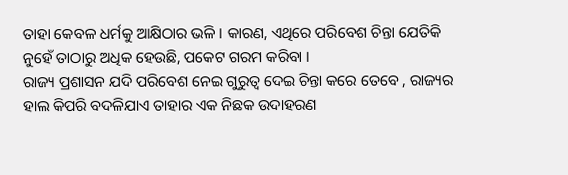ତାହା କେବଳ ଧର୍ମକୁ ଆକ୍ଷିଠାର ଭଳି । କାରଣ, ଏଥିରେ ପରିବେଶ ଚିନ୍ତା ଯେତିକି ନୁହେଁ ତାଠାରୁ ଅଧିକ ହେଉଛି, ପକେଟ ଗରମ କରିବା ।
ରାଜ୍ୟ ପ୍ରଶାସନ ଯଦି ପରିବେଶ ନେଇ ଗୁରୁତ୍ୱ ଦେଇ ଚିନ୍ତା କରେ ତେବେ , ରାଜ୍ୟର ହାଲ କିପରି ବଦଳିଯାଏ ତାହାର ଏକ ନିଛକ ଉଦାହରଣ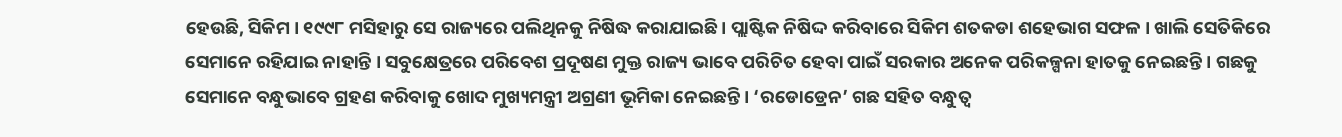ହେଉଛି, ସିକିମ । ୧୯୯୮ ମସିହାରୁ ସେ ରାଜ୍ୟରେ ପଲିଥିନକୁ ନିଷିଦ୍ଧ କରାଯାଇଛି । ପ୍ଲାଷ୍ଟିକ ନିଷିଦ୍ଦ କରିବାରେ ସିକିମ ଶତକଡା ଶହେଭାଗ ସଫଳ । ଖାଲି ସେତିକିରେ ସେମାନେ ରହିଯାଇ ନାହାନ୍ତି । ସବୁକ୍ଷେତ୍ରରେ ପରିବେଶ ପ୍ରଦୂଷଣ ମୁକ୍ତ ରାଜ୍ୟ ଭାବେ ପରିଚିତ ହେବା ପାଇଁ ସରକାର ଅନେକ ପରିକଳ୍ପନା ହାତକୁ ନେଇଛନ୍ତି । ଗଛକୁ ସେମାନେ ବନ୍ଧୁଭାବେ ଗ୍ରହଣ କରିବାକୁ ଖୋଦ ମୁଖ୍ୟମନ୍ତ୍ରୀ ଅଗ୍ରଣୀ ଭୂମିକା ନେଇଛନ୍ତି । ‘ରଡୋଡ୍ରେନ’ ଗଛ ସହିତ ବନ୍ଧୁତ୍ୱ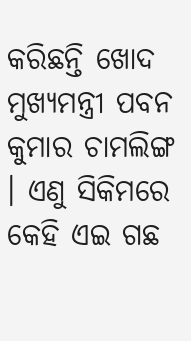କରିଛନ୍ତି ଖୋଦ ମୁଖ୍ୟମନ୍ତ୍ରୀ ପବନ କୁମାର ଚାମଲିଙ୍ଗ । ଏଣୁ ସିକିମରେ କେହି ଏଇ ଗଛ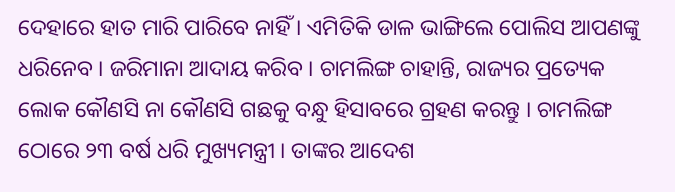ଦେହାରେ ହାତ ମାରି ପାରିବେ ନାହିଁ । ଏମିତିକି ଡାଳ ଭାଙ୍ଗିଲେ ପୋଲିସ ଆପଣଙ୍କୁ ଧରିନେବ । ଜରିମାନା ଆଦାୟ କରିବ । ଚାମଲିଙ୍ଗ ଚାହାନ୍ତି, ରାଜ୍ୟର ପ୍ରତ୍ୟେକ ଲୋକ କୌଣସି ନା କୌଣସି ଗଛକୁ ବନ୍ଧୁ ହିସାବରେ ଗ୍ରହଣ କରନ୍ତୁ । ଚାମଲିଙ୍ଗ ଠୋରେ ୨୩ ବର୍ଷ ଧରି ମୁଖ୍ୟମନ୍ତ୍ରୀ । ତାଙ୍କର ଆଦେଶ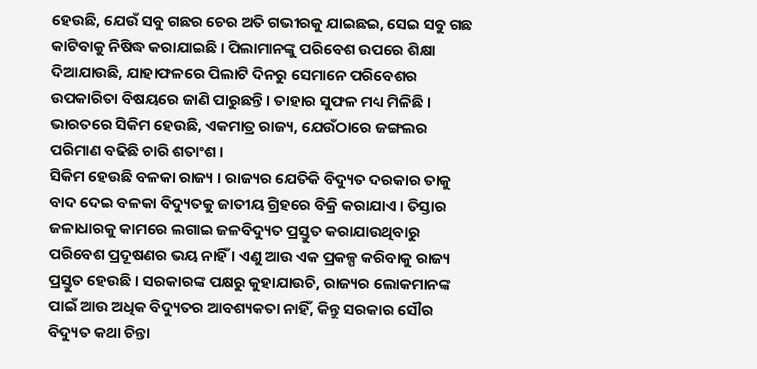ହେଉଛି, ଯେଉଁ ସବୁ ଗଛର ଚେର ଅତି ଗଭୀରକୁ ଯାଇଛଇ, ସେଇ ସବୁ ଗଛ କାଟିବାକୁ ନିଷିଦ୍ଧ କରାଯାଇଛି । ପିଲାମାନଙ୍କୁ ପରିବେଶ ଉପରେ ଶିକ୍ଷା ଦିଆଯାଉଛି, ଯାହାଫଳରେ ପିଲାଟି ଦିନରୁ ସେମାନେ ପରିବେଶର ଉପକାରିତା ବିଷୟରେ ଜାଣି ପାରୁଛନ୍ତି । ତାହାର ସୁଫଳ ମଧ୍ୟ ମିଳିଛି । ଭାରତରେ ସିକିମ ହେଉଛି, ଏକମାତ୍ର ରାଜ୍ୟ, ଯେଉଁଠାରେ ଜଙ୍ଗଲର ପରିମାଣ ବଢିଛି ଚାରି ଶତାଂଶ ।
ସିକିମ ହେଉଛି ବଳକା ରାଜ୍ୟ । ରାଜ୍ୟର ଯେତିକି ବିଦ୍ୟୁତ ଦରକାର ତାକୁ ବାଦ ଦେଇ ବଳକା ବିଦ୍ୟୁତକୁ ଜାତୀୟ ଗ୍ରିହରେ ବିକ୍ରି କରାଯାଏ । ତିସ୍ତାର ଜଳାଧାରକୁ କାମରେ ଲଗାଇ ଜଳବିଦ୍ୟୁତ ପ୍ରସ୍ତୁତ କରାଯାଉଥିବାରୁ ପରିବେଶ ପ୍ରଦୂଷଣର ଭୟ ନାହିଁ । ଏଣୁ ଆଉ ଏକ ପ୍ରକଳ୍ପ କରିବାକୁ ରାଜ୍ୟ ପ୍ରସ୍ତୁତ ହେଉଛି । ସରକାରଙ୍କ ପକ୍ଷରୁ କୁହାଯାଉଚି, ରାଜ୍ୟର ଲୋକମାନଙ୍କ ପାଇଁ ଆଉ ଅଧିକ ବିଦ୍ୟୁତର ଆବଶ୍ୟକତା ନାହିଁ, କିନ୍ତୁ ସରକାର ସୌର ବିଦ୍ୟୁତ କଥା ଚିନ୍ତା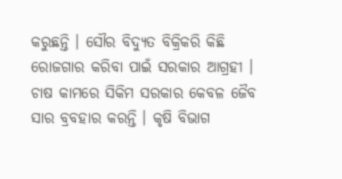କରୁଛନ୍ତି । ସୌର ବିଦ୍ୟୁତ ବିକ୍ରିକରି କିଛି ରୋଜଗାର କରିବା ପାଇଁ ସରକାର ଆଗ୍ରହୀ ।
ଚାଷ କାମରେ ସିକିମ ସରକାର କେବଳ ଜୈବ ସାର ବ୍ରବହାର କରନ୍ତି । କୃଷି ବିଭାଗ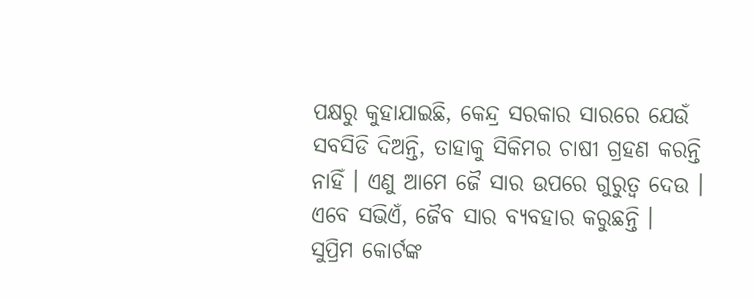ପକ୍ଷରୁ କୁହାଯାଇଛି, କେନ୍ଦ୍ର ସରକାର ସାରରେ ଯେଉଁ ସବସିଡି ଦିଅନ୍ତି, ତାହାକୁ ସିକିମର ଚାଷୀ ଗ୍ରହଣ କରନ୍ତି ନାହିଁ । ଏଣୁ ଆମେ ଜୈ ସାର ଉପରେ ଗୁରୁତ୍ୱ ଦେଉ । ଏବେ ସଭିଏଁ, ଜୈବ ସାର ବ୍ୟବହାର କରୁଛନ୍ତି ।
ସୁପ୍ରିମ କୋର୍ଟଙ୍କ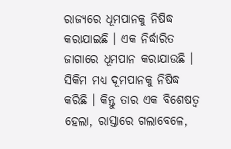ରାଜ୍ୟରେ ଧୂମପାନକୁ ନିଷିଦ୍ଧ କରାଯାଇଛି । ଏକ ନିର୍ଦ୍ଧାରିତ ଜାଗାରେ ଧୂମପାନ କରାଯାଉଛି । ସିକିମ ମଧ୍ୟ ଦୂମପାନକୁ ନିଷିଦ୍ଧ କରିଛି । କିନ୍ତୁ ତାର ଏକ ବିଶେଷତ୍ୱ ହେଲା, ରାସ୍ତାରେ ଗଲାବେଳେ,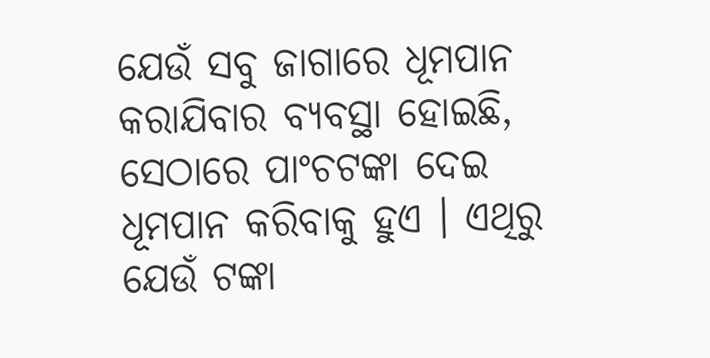ଯେଉଁ ସବୁ ଜାଗାରେ ଧୂମପାନ କରାଯିବାର ବ୍ୟବସ୍ଥା ହୋଇଛି, ସେଠାରେ ପାଂଚଟଙ୍କା ଦେଇ ଧୂମପାନ କରିବାକୁ ହୁଏ । ଏଥିରୁ ଯେଉଁ ଟଙ୍କା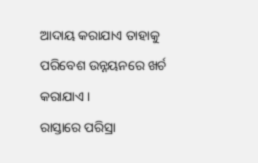ଆଦାୟ କରାଯାଏ ତାହାକୁ ପରିବେଶ ଉନ୍ନୟନରେ ଖର୍ଚ କରାଯାଏ ।
ରାସ୍ତାରେ ପରିସ୍ରା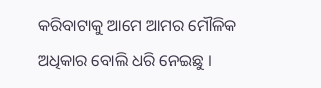କରିବାଟାକୁ ଆମେ ଆମର ମୌଳିକ ଅଧିକାର ବୋଲି ଧରି ନେଇଛୁ ।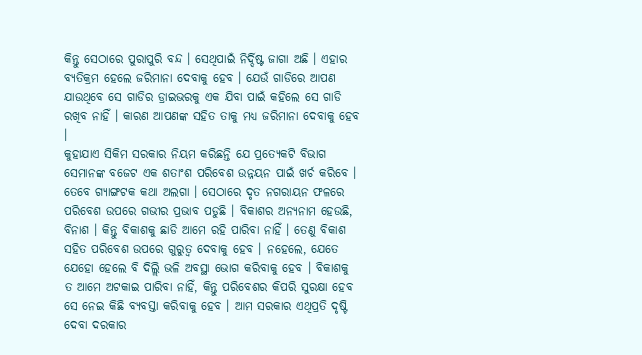କିନ୍ତୁ ସେଠାରେ ପୁରାପୁରି ବନ୍ଦ । ସେଥିପାଇଁ ନିର୍ଦ୍ଦିଷ୍ଟ ଜାଗା ଅଛି । ଏହାର ବ୍ୟତିକ୍ରମ ହେଲେ ଜରିମାନା ଦେବାକୁ ହେବ । ଯେଉଁ ଗାଡିରେ ଆପଣ ଯାଉଥିବେ ସେ ଗାଡିର ଡ୍ରାଇଭରକୁ ଏକ ଯିବା ପାଇଁ କହିଲେ ସେ ଗାଡି ରଖିବ ନାହିଁ । କାରଣ ଆପଣଙ୍କ ସହିତ ତାକୁ ମଧ୍ୟ ଜରିମାନା ଦେବାକୁ ହେବ ।
କୁହାଯାଏ ସିକିମ ସରକାର ନିୟମ କରିଛନ୍ତି ଯେ ପ୍ରତ୍ୟେକଟି ବିଭାଗ ସେମାନଙ୍କ ବଜେଟ ଏକ ଶତାଂଶ ପରିବେଶ ଉନ୍ନୟନ ପାଇଁ ଖର୍ଚ କରିବେ ।
ତେବେ ଗ୍ୟାଙ୍ଗଟକ କଥା ଅଲଗା । ସେଠାରେ ଦୃତ ନଗରାୟନ ଫଳରେ ପରିବେଶ ଉପରେ ଗଭୀର ପ୍ରଭାବ ପଡୁଛି । ବିକାଶର ଅନ୍ୟନାମ ହେଉଛି, ବିନାଶ । କିନ୍ତୁ ବିକାଶକୁ ଛାଡି ଆମେ ରହି ପାରିବା ନାହିଁ । ତେଣୁ ବିକାଶ ସହିତ ପରିବେଶ ଉପରେ ଗୁରୁତ୍ୱ ଦେବାକୁ ହେବ । ନହେଲେ, ଯେତେ ଯେହୋ ହେଲେ ବି ଦିଲ୍ଲି ଭଳି ଅବସ୍ଥା ଭୋଗ କରିବାକୁ ହେବ । ବିକାଶକୁ ତ ଆମେ ଅଟକାଇ ପାରିବା ନାହିଁ, କିନ୍ତୁ ପରିବେଶର କିପରି ସୁରକ୍ଷା ହେବ ସେ ନେଇ କିଛି ବ୍ୟବସ୍ତା କରିବାକୁ ହେବ । ଆମ ସରକାର ଏଥିପ୍ରତି ଦୃଷ୍ଟି ଦେବା ଦରକାର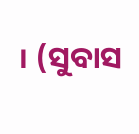। (ସୁବାସ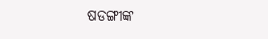ଷଡଙ୍ଗୀଙ୍କ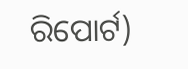ରିପୋର୍ଟ)